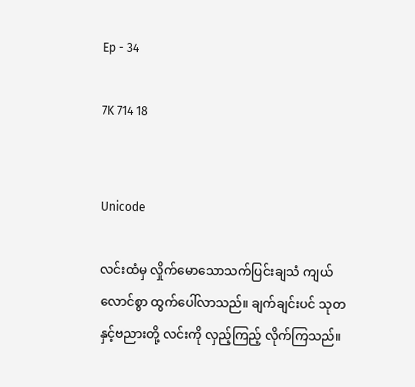Ep - 34

7K 714 18


Unicode

လင်းထံမှ လှိုက်မောသောသက်ပြင်းချသံ ကျယ်လောင်စွာ ထွက်ပေါ်လာသည်။ ချက်ချင်းပင် သုတနှင့်ဗညားတို့ လင်းကို လှည့်ကြည့် လိုက်ကြသည်။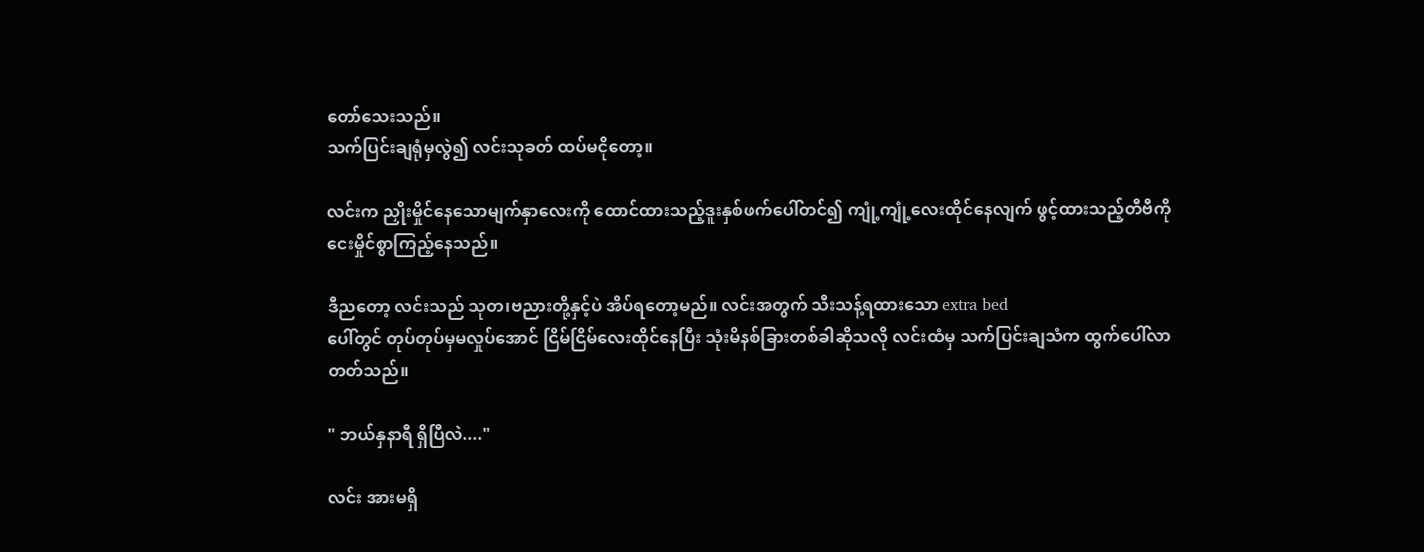တော်သေးသည်။
သက်ပြင်းချရုံမှလွဲ၍ လင်းသုခတ် ထပ်မငိုတော့။

လင်းက ညှိုးမှိုင်နေသောမျက်နှာလေးကို ထောင်ထားသည့်ဒူးနှစ်ဖက်ပေါ်တင်၍ ကျုံ့ကျုံ့လေးထိုင်နေလျက် ဖွင့်ထားသည့်တီဗီကို ငေးမှိုင်စွာကြည့်နေသည်။

ဒီညတော့ လင်းသည် သုတ၊ဗညားတို့နှင့်ပဲ အိပ်ရတော့မည်။ လင်းအတွက် သီးသန့်ရထားသော extra bed
ပေါ်တွင် တုပ်တုပ်မှမလှုပ်အောင် ငြိမ်ငြိမ်လေးထိုင်နေပြီး သုံးမိနစ်ခြားတစ်ခါဆိုသလို လင်းထံမှ သက်ပြင်းချသံက ထွက်ပေါ်လာတတ်သည်။

" ဘယ်နှနာရီ ရှိပြီလဲ...."

လင်း အားမရှိ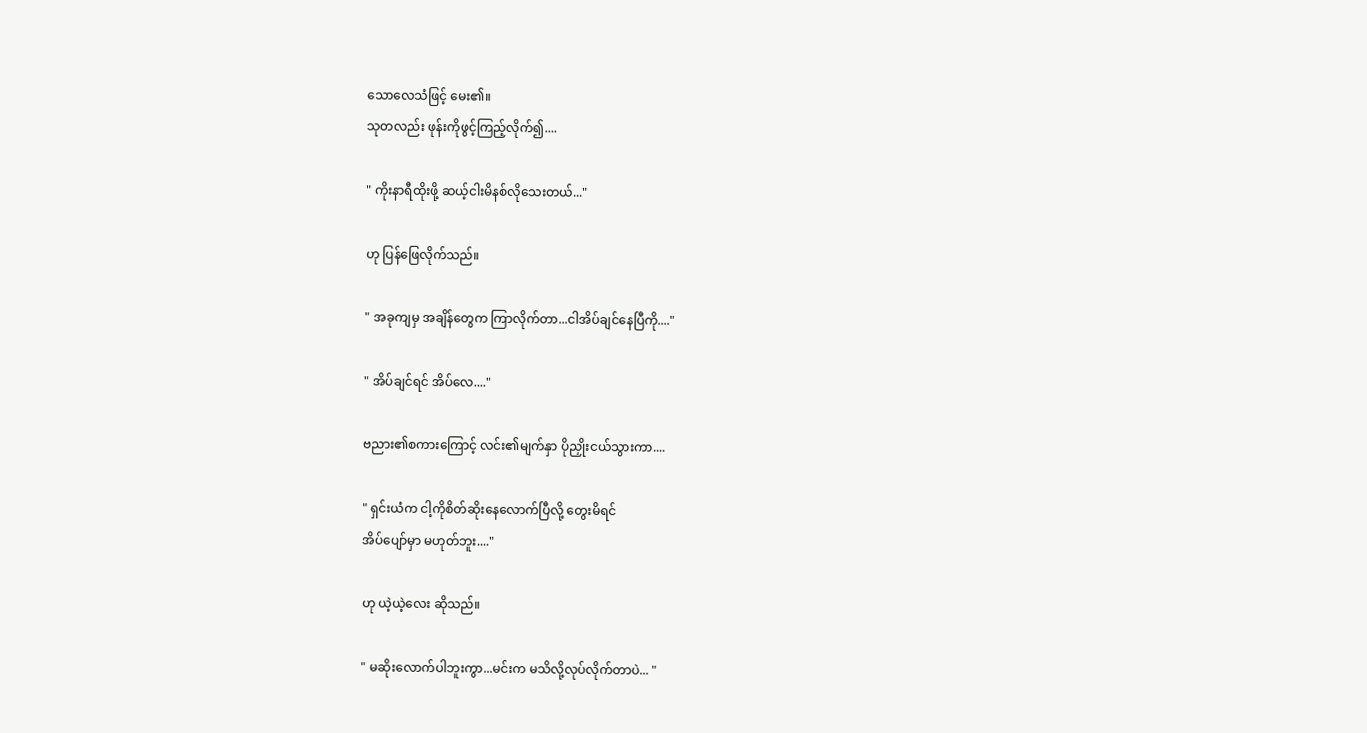သောလေသံဖြင့် မေး၏။
သုတလည်း ဖုန်းကိုဖွင့်ကြည့်လိုက်၍....

" ကိုးနာရီထိုးဖို့ ဆယ့်ငါးမိနစ်လိုသေးတယ်..."

ဟု ပြန်ဖြေလိုက်သည်။

" အခုကျမှ အချိန်တွေက ကြာလိုက်တာ...ငါအိပ်ချင်နေပြီကို...."

" အိပ်ချင်ရင် အိပ်လေ...."

ဗညား၏စကားကြောင့် လင်း၏မျက်နှာ ပိုညှိုးငယ်သွားကာ....

" ရှင်းယံက ငါ့ကိုစိတ်ဆိုးနေလောက်ပြီလို့ တွေးမိရင်
အိပ်ပျော်မှာ မဟုတ်ဘူး...."

ဟု ယဲ့ယဲ့လေး ဆိုသည်။

" မဆိုးလောက်ပါဘူးကွာ...မင်းက မသိလို့လုပ်လိုက်တာပဲ... "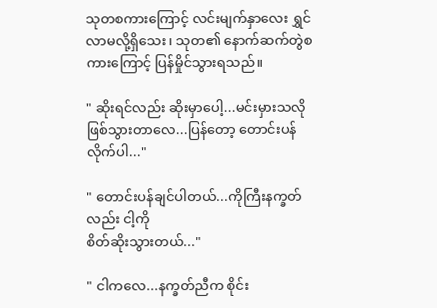သုတစကားကြောင့် လင်းမျက်နှာလေး ရွှင်လာမလို့ရှိသေး၊ သုတ၏ နောက်ဆက်တွဲစကားကြောင့် ပြန်မှိုင်သွားရသည်။

" ဆိုးရင်လည်း ဆိုးမှာပေါ့...မင်းမှားသလိုဖြစ်သွားတာလေ...ပြန်တော့ တောင်းပန်လိုက်ပါ..."

" တောင်းပန်ချင်ပါတယ်...ကိုကြီးနက္ခတ်လည်း ငါ့ကို
စိတ်ဆိုးသွားတယ်..."

" ငါကလေ...နက္ခတ်ညီက စိုင်း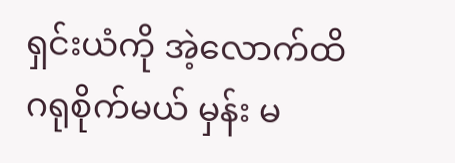ရှင်းယံကို အဲ့လောက်ထိ
ဂရုစိုက်မယ် မှန်း မ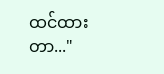ထင်ထားတာ..."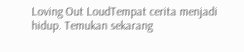Loving Out LoudTempat cerita menjadi hidup. Temukan sekarang